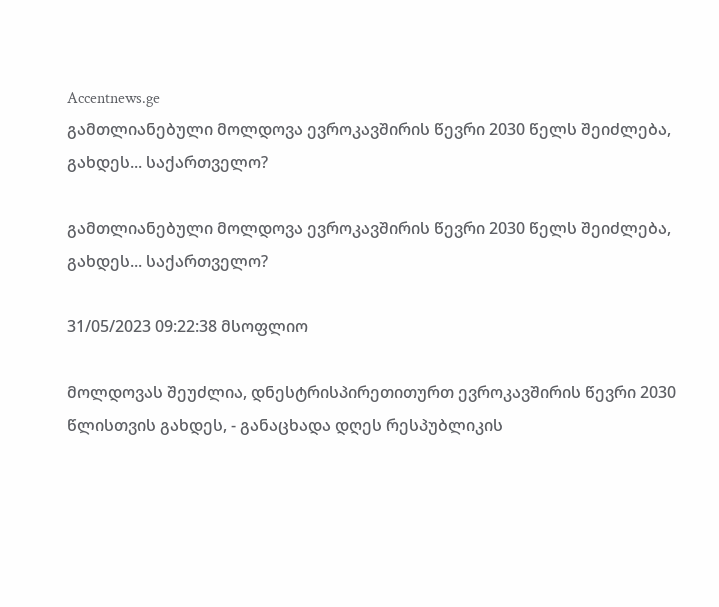Accentnews.ge
გამთლიანებული მოლდოვა ევროკავშირის წევრი 2030 წელს შეიძლება, გახდეს... საქართველო?

გამთლიანებული მოლდოვა ევროკავშირის წევრი 2030 წელს შეიძლება, გახდეს... საქართველო?

31/05/2023 09:22:38 მსოფლიო

მოლდოვას შეუძლია, დნესტრისპირეთითურთ ევროკავშირის წევრი 2030 წლისთვის გახდეს, - განაცხადა დღეს რესპუბლიკის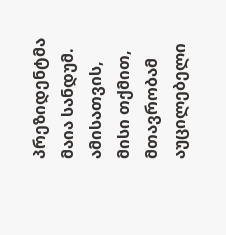პრეზიდენტმა მაია სანდუმ. ამისათვის, მისი თქმით, მთავრობამ აუცილებელი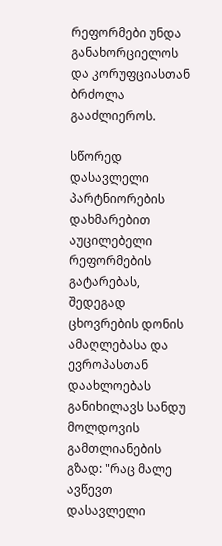რეფორმები უნდა განახორციელოს და კორუფციასთან ბრძოლა გააძლიეროს.

სწორედ დასავლელი პარტნიორების დახმარებით აუცილებელი რეფორმების გატარებას, შედეგად ცხოვრების დონის ამაღლებასა და ევროპასთან დაახლოებას განიხილავს სანდუ მოლდოვის გამთლიანების გზად: "რაც მალე ავწევთ დასავლელი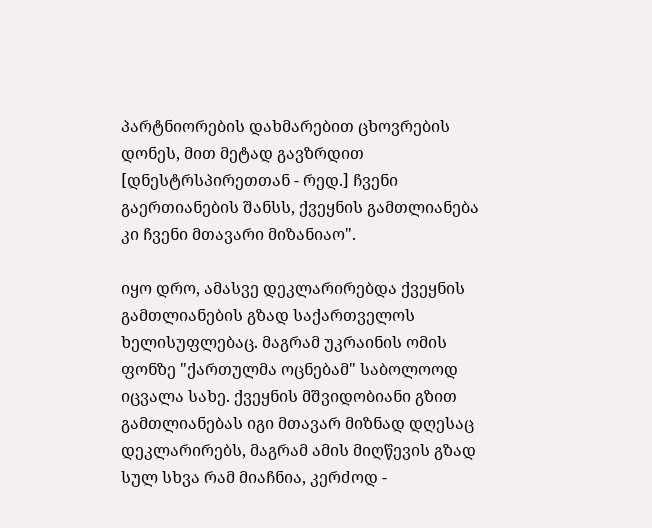პარტნიორების დახმარებით ცხოვრების დონეს, მით მეტად გავზრდით [დნესტრსპირეთთან - რედ.] ჩვენი გაერთიანების შანსს, ქვეყნის გამთლიანება კი ჩვენი მთავარი მიზანიაო".

იყო დრო, ამასვე დეკლარირებდა ქვეყნის გამთლიანების გზად საქართველოს ხელისუფლებაც. მაგრამ უკრაინის ომის ფონზე "ქართულმა ოცნებამ" საბოლოოდ იცვალა სახე. ქვეყნის მშვიდობიანი გზით გამთლიანებას იგი მთავარ მიზნად დღესაც დეკლარირებს, მაგრამ ამის მიღწევის გზად სულ სხვა რამ მიაჩნია, კერძოდ -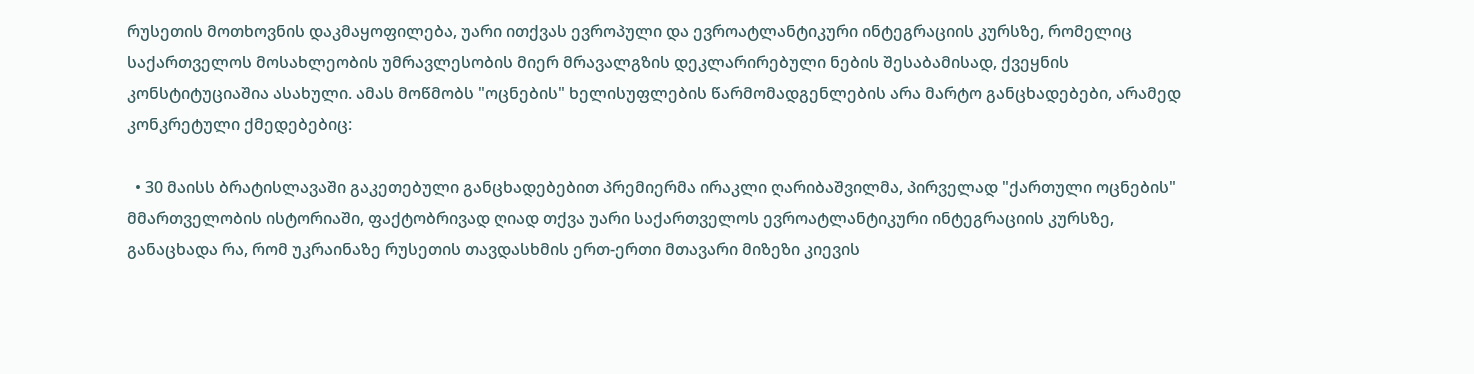რუსეთის მოთხოვნის დაკმაყოფილება, უარი ითქვას ევროპული და ევროატლანტიკური ინტეგრაციის კურსზე, რომელიც საქართველოს მოსახლეობის უმრავლესობის მიერ მრავალგზის დეკლარირებული ნების შესაბამისად, ქვეყნის კონსტიტუციაშია ასახული. ამას მოწმობს "ოცნების" ხელისუფლების წარმომადგენლების არა მარტო განცხადებები, არამედ კონკრეტული ქმედებებიც:

  • 30 მაისს ბრატისლავაში გაკეთებული განცხადებებით პრემიერმა ირაკლი ღარიბაშვილმა, პირველად "ქართული ოცნების" მმართველობის ისტორიაში, ფაქტობრივად ღიად თქვა უარი საქართველოს ევროატლანტიკური ინტეგრაციის კურსზე, განაცხადა რა, რომ უკრაინაზე რუსეთის თავდასხმის ერთ-ერთი მთავარი მიზეზი კიევის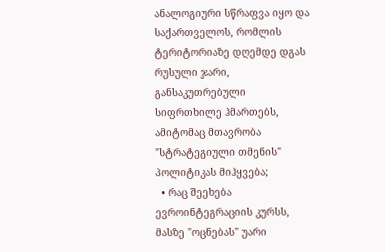ანალოგიური სწრაფვა იყო და საქართველოს, რომლის ტერიტორიაზე დღემდე დგას რუსული ჯარი, განსაკუთრებული სიფრთხილე ჰმართებს, ამიტომაც მთავრობა "სტრატეგიული თმენის" პოლიტიკას მიჰყვება;
  • რაც შეეხება ევროინტეგრაციის კურსს, მასზე "ოცნებას" უარი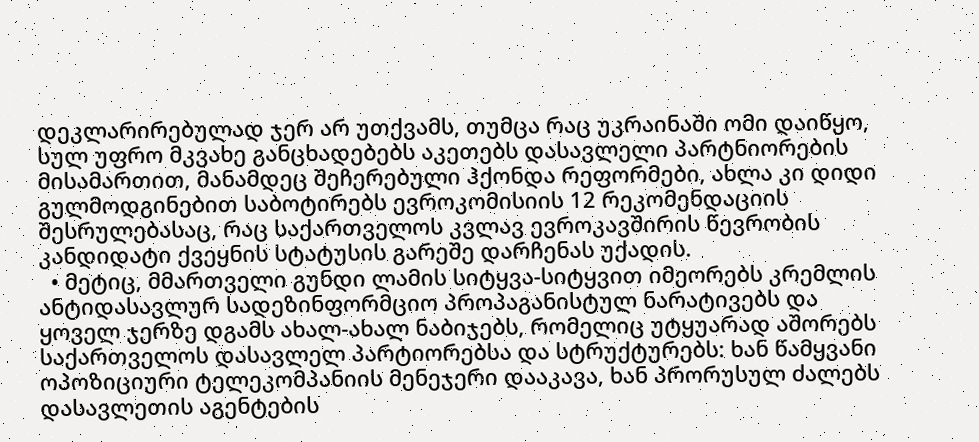დეკლარირებულად ჯერ არ უთქვამს, თუმცა რაც უკრაინაში ომი დაიწყო, სულ უფრო მკვახე განცხადებებს აკეთებს დასავლელი პარტნიორების მისამართით, მანამდეც შეჩერებული ჰქონდა რეფორმები, ახლა კი დიდი გულმოდგინებით საბოტირებს ევროკომისიის 12 რეკომენდაციის შესრულებასაც, რაც საქართველოს კვლავ ევროკავშირის წევრობის კანდიდატი ქვეყნის სტატუსის გარეშე დარჩენას უქადის.
  • მეტიც, მმართველი გუნდი ლამის სიტყვა-სიტყვით იმეორებს კრემლის ანტიდასავლურ სადეზინფორმციო პროპაგანისტულ ნარატივებს და ყოველ ჯერზე დგამს ახალ-ახალ ნაბიჯებს, რომელიც უტყუარად აშორებს საქართველოს დასავლელ პარტიორებსა და სტრუქტურებს: ხან წამყვანი ოპოზიციური ტელეკომპანიის მენეჯერი დააკავა, ხან პრორუსულ ძალებს დასავლეთის აგენტების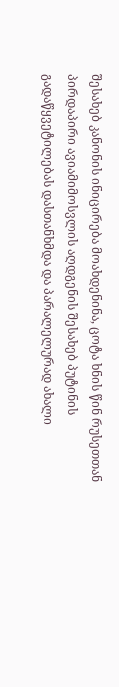შესახებ კანონის ინიცირება მოახდენინა, ცოტა ხნის წინ რუსეთთან პირდაპირი ავიამიმოსვლის აღდგენის შესახებ პუტინის გადაწყვეტილებას დასთანხმდა და პარალელურად ახალი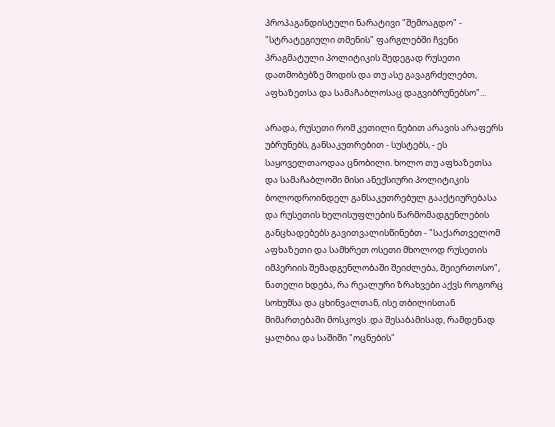პროპაგანდისტული ნარატივი "შემოაგდო" - "სტრატეგიული თმენის" ფარგლებში ჩვენი პრაგმატული პოლიტიკის შედეგად რუსეთი დათმობებზე მოდის და თუ ასე გავაგრძელებთ, აფხაზეთსა და სამაჩაბლოსაც დაგვიბრუნებსო"...

არადა, რუსეთი რომ კეთილი ნებით არავის არაფერს უბრუნებს, განსაკუთრებით - სუსტებს, - ეს საყოველთაოდაა ცნობილი. ხოლო თუ აფხაზეთსა და სამაჩაბლოში მისი ანექსიური პოლიტიკის ბოლოდროინდელ განსაკუთრებულ გააქტიურებასა და რუსეთის ხელისუფლების წარმომადგენლების განცხადებებს გავითვალისწინებთ - "საქართველომ აფხაზეთი და სამხრეთ ოსეთი მხოლოდ რუსეთის იმპერიის შემადგენლობაში შეიძლება, შეიერთოსო", ნათელი ხდება, რა რეალური ზრახვები აქვს როგორც სოხუმსა და ცხინვალთან, ისე თბილისთან მიმართებაში მოსკოვს .და შესაბამისად, რამდენად ყალბია და საშიში "ოცნების"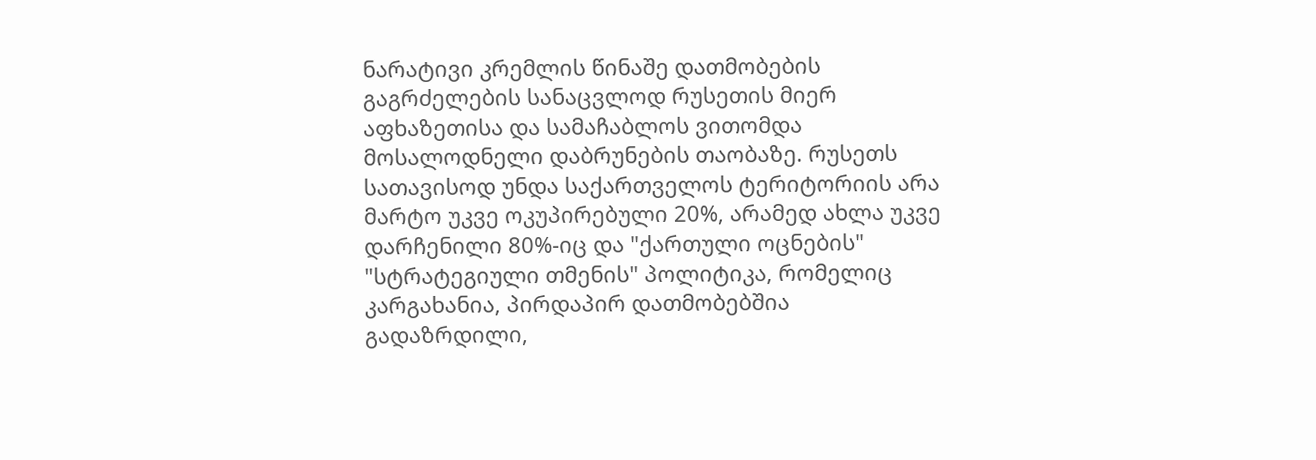ნარატივი კრემლის წინაშე დათმობების გაგრძელების სანაცვლოდ რუსეთის მიერ აფხაზეთისა და სამაჩაბლოს ვითომდა მოსალოდნელი დაბრუნების თაობაზე. რუსეთს სათავისოდ უნდა საქართველოს ტერიტორიის არა მარტო უკვე ოკუპირებული 20%, არამედ ახლა უკვე დარჩენილი 80%-იც და "ქართული ოცნების" "სტრატეგიული თმენის" პოლიტიკა, რომელიც კარგახანია, პირდაპირ დათმობებშია გადაზრდილი,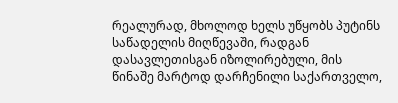რეალურად, მხოლოდ ხელს უწყობს პუტინს საწადელის მიღწევაში, რადგან დასავლეთისგან იზოლირებული, მის წინაშე მარტოდ დარჩენილი საქართველო,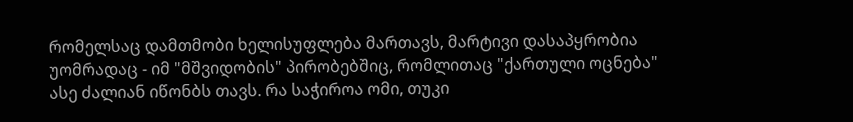რომელსაც დამთმობი ხელისუფლება მართავს, მარტივი დასაპყრობია უომრადაც - იმ "მშვიდობის" პირობებშიც, რომლითაც "ქართული ოცნება" ასე ძალიან იწონბს თავს. რა საჭიროა ომი, თუკი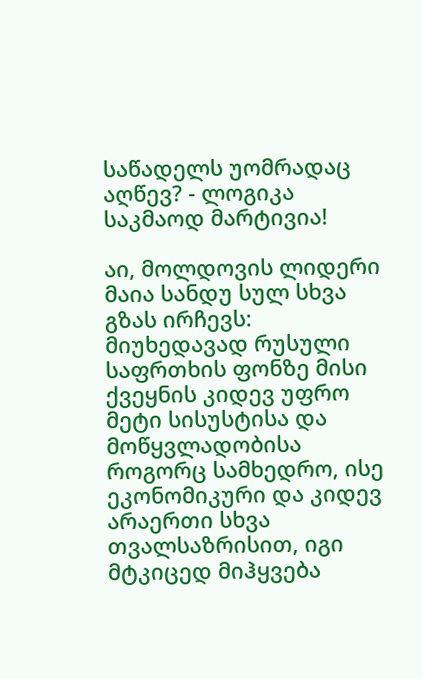საწადელს უომრადაც აღწევ? - ლოგიკა საკმაოდ მარტივია!

აი, მოლდოვის ლიდერი მაია სანდუ სულ სხვა გზას ირჩევს: მიუხედავად რუსული საფრთხის ფონზე მისი ქვეყნის კიდევ უფრო მეტი სისუსტისა და მოწყვლადობისა როგორც სამხედრო, ისე ეკონომიკური და კიდევ არაერთი სხვა თვალსაზრისით, იგი მტკიცედ მიჰყვება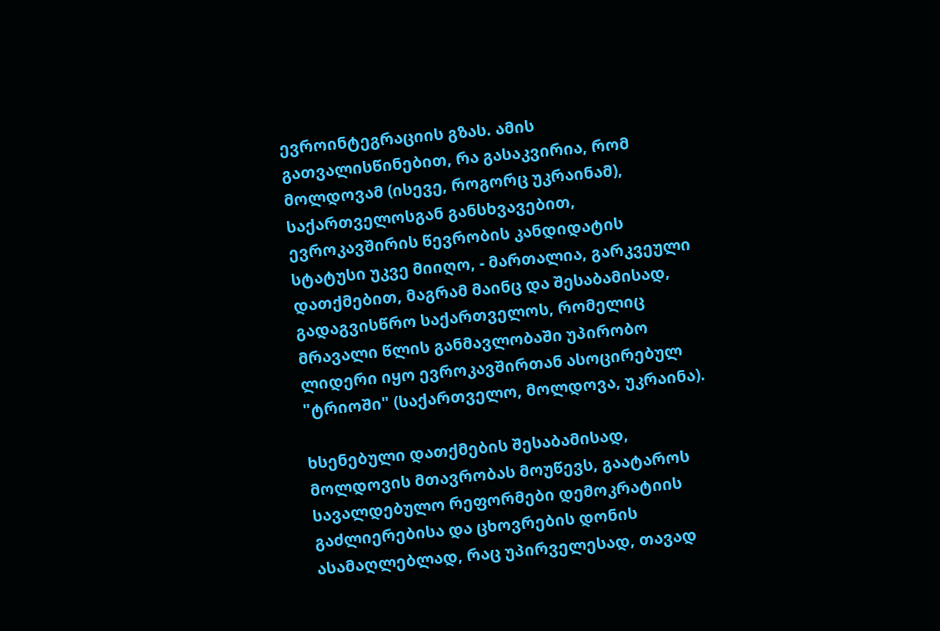ევროინტეგრაციის გზას. ამის გათვალისწინებით, რა გასაკვირია, რომ მოლდოვამ (ისევე, როგორც უკრაინამ), საქართველოსგან განსხვავებით, ევროკავშირის წევრობის კანდიდატის სტატუსი უკვე მიიღო, - მართალია, გარკვეული დათქმებით, მაგრამ მაინც და შესაბამისად, გადაგვისწრო საქართველოს, რომელიც მრავალი წლის განმავლობაში უპირობო ლიდერი იყო ევროკავშირთან ასოცირებულ "ტრიოში" (საქართველო, მოლდოვა, უკრაინა).

ხსენებული დათქმების შესაბამისად, მოლდოვის მთავრობას მოუწევს, გაატაროს სავალდებულო რეფორმები დემოკრატიის გაძლიერებისა და ცხოვრების დონის ასამაღლებლად, რაც უპირველესად, თავად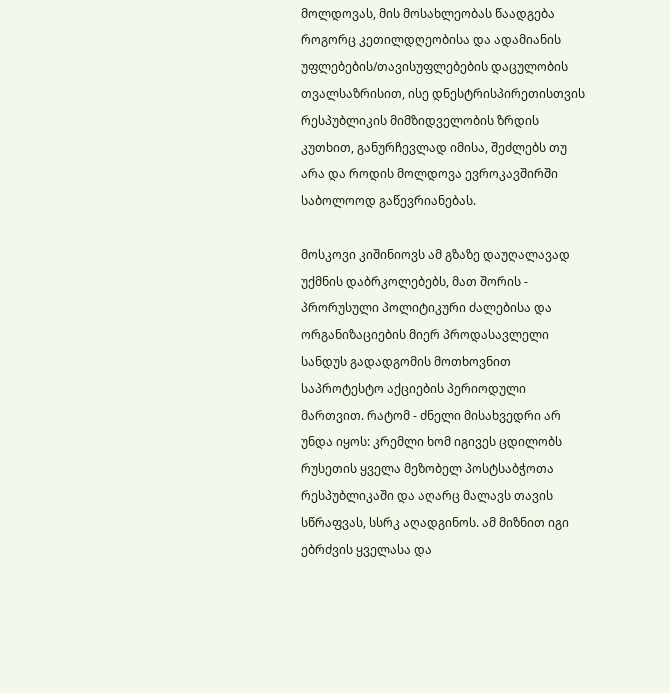მოლდოვას, მის მოსახლეობას წაადგება როგორც კეთილდღეობისა და ადამიანის უფლებების/თავისუფლებების დაცულობის თვალსაზრისით, ისე დნესტრისპირეთისთვის რესპუბლიკის მიმზიდველობის ზრდის კუთხით, განურჩევლად იმისა, შეძლებს თუ არა და როდის მოლდოვა ევროკავშირში საბოლოოდ გაწევრიანებას.

მოსკოვი კიშინიოვს ამ გზაზე დაუღალავად უქმნის დაბრკოლებებს, მათ შორის - პრორუსული პოლიტიკური ძალებისა და ორგანიზაციების მიერ პროდასავლელი სანდუს გადადგომის მოთხოვნით საპროტესტო აქციების პერიოდული მართვით. რატომ - ძნელი მისახვედრი არ უნდა იყოს: კრემლი ხომ იგივეს ცდილობს რუსეთის ყველა მეზობელ პოსტსაბჭოთა რესპუბლიკაში და აღარც მალავს თავის სწრაფვას, სსრკ აღადგინოს. ამ მიზნით იგი ებრძვის ყველასა და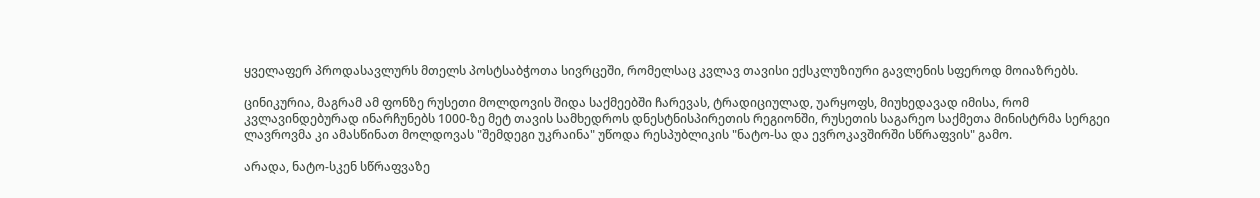ყველაფერ პროდასავლურს მთელს პოსტსაბჭოთა სივრცეში, რომელსაც კვლავ თავისი ექსკლუზიური გავლენის სფეროდ მოიაზრებს.

ცინიკურია, მაგრამ ამ ფონზე რუსეთი მოლდოვის შიდა საქმეებში ჩარევას, ტრადიციულად, უარყოფს, მიუხედავად იმისა, რომ კვლავინდებურად ინარჩუნებს 1000-ზე მეტ თავის სამხედროს დნესტნისპირეთის რეგიონში, რუსეთის საგარეო საქმეთა მინისტრმა სერგეი ლავროვმა კი ამასწინათ მოლდოვას "შემდეგი უკრაინა" უწოდა რესპუბლიკის "ნატო-სა და ევროკავშირში სწრაფვის" გამო.

არადა, ნატო-სკენ სწრაფვაზე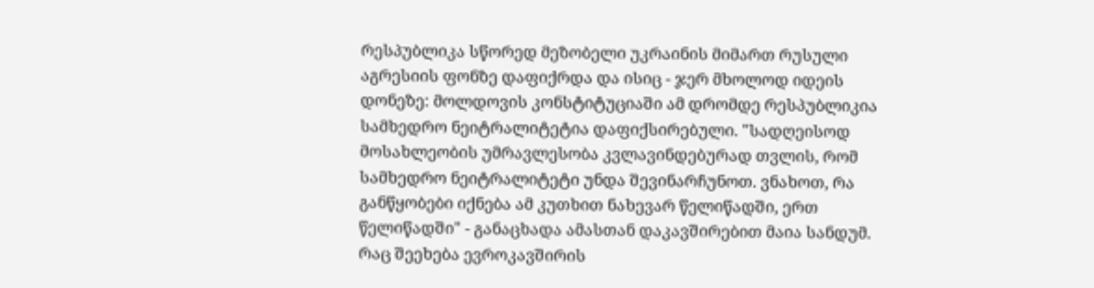რესპუბლიკა სწორედ მეზობელი უკრაინის მიმართ რუსული აგრესიის ფონზე დაფიქრდა და ისიც - ჯერ მხოლოდ იდეის დონეზე: მოლდოვის კონსტიტუციაში ამ დრომდე რესპუბლიკია სამხედრო ნეიტრალიტეტია დაფიქსირებული. "სადღეისოდ მოსახლეობის უმრავლესობა კვლავინდებურად თვლის, რომ სამხედრო ნეიტრალიტეტი უნდა შევინარჩუნოთ. ვნახოთ, რა განწყობები იქნება ამ კუთხით ნახევარ წელიწადში, ერთ წელიწადში" - განაცხადა ამასთან დაკავშირებით მაია სანდუმ. რაც შეეხება ევროკავშირის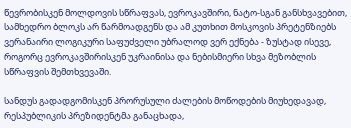წევრობისკენ მოლდოვის სწრაფვას, ევროკავშირი, ნატო-სგან განსხვავებით, სამხედრო ბლოკს არ წარმოადგენს და ამ კუთხით მოსკოვის პრეტენზიებს ვერანაირი ლოგიკური საფუძველი უბრალოდ ვერ ექნება - ზუსტად ისევე, როგორც ევროკავშირისკენ უკრაინისა და ნებისმიერი სხვა მეზობლის სწრაფვის შემთხვევაში.

სანდუს გადადგომისკენ პრორუსული ძალების მოწოდების მიუხედავად, რესპუბლიკის პრეზიდენტმა განაცხადა,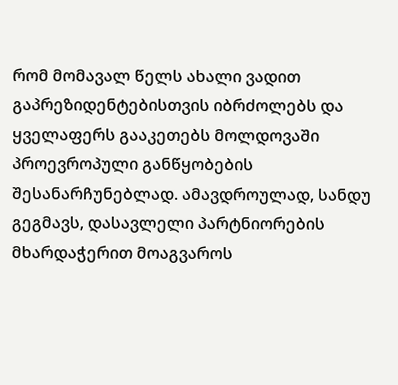რომ მომავალ წელს ახალი ვადით გაპრეზიდენტებისთვის იბრძოლებს და ყველაფერს გააკეთებს მოლდოვაში პროევროპული განწყობების შესანარჩუნებლად. ამავდროულად, სანდუ გეგმავს, დასავლელი პარტნიორების მხარდაჭერით მოაგვაროს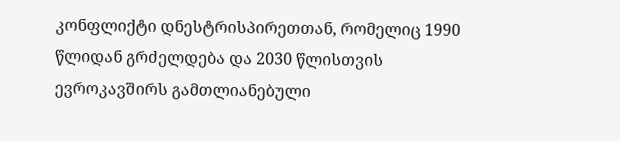კონფლიქტი დნესტრისპირეთთან, რომელიც 1990 წლიდან გრძელდება და 2030 წლისთვის ევროკავშირს გამთლიანებული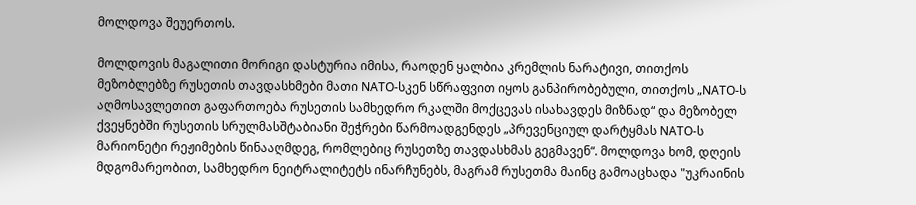მოლდოვა შეუერთოს.

მოლდოვის მაგალითი მორიგი დასტურია იმისა, რაოდენ ყალბია კრემლის ნარატივი, თითქოს მეზობლებზე რუსეთის თავდასხმები მათი NATO-სკენ სწრაფვით იყოს განპირობებული, თითქოს „NATO-ს აღმოსავლეთით გაფართოება რუსეთის სამხედრო რკალში მოქცევას ისახავდეს მიზნად“ და მეზობელ ქვეყნებში რუსეთის სრულმასშტაბიანი შეჭრები წარმოადგენდეს „პრევენციულ დარტყმას NATO-ს მარიონეტი რეჟიმების წინააღმდეგ, რომლებიც რუსეთზე თავდასხმას გეგმავენ“. მოლდოვა ხომ, დღეის მდგომარეობით, სამხედრო ნეიტრალიტეტს ინარჩუნებს, მაგრამ რუსეთმა მაინც გამოაცხადა "უკრაინის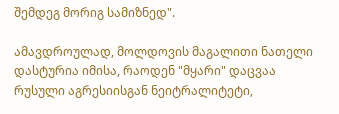შემდეგ მორიგ სამიზნედ".

ამავდროულად, მოლდოვის მაგალითი ნათელი დასტურია იმისა, რაოდენ "მყარი" დაცვაა რუსული აგრესიისგან ნეიტრალიტეტი,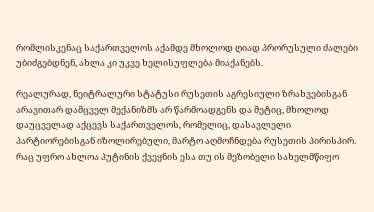რომლისკენაც საქართველოს აქამდე მხოლოდ ღიად პრორუსული ძალები უბიძგებდნენ, ახლა კი უკვე ხელისუფლება მიაქანებს.

რეალურად, ნეიტრალური სტატუსი რუსეთის აგრესიული ზრახვებისგან არავითარ დამცველ მექანიზმს არ წარმოადგენს და მეტიც, მხოლოდ დაუცველად აქცევს საქართველოს, რომელიც, დასავლელი პარტიორებისგან იზოლირებული, მარტო აღმოჩნდება რუსეთის პირისპირ. რაც უფრო ახლოა პუტინის ქვეყნის ესა თუ ის მეზობელი სახელმწიფო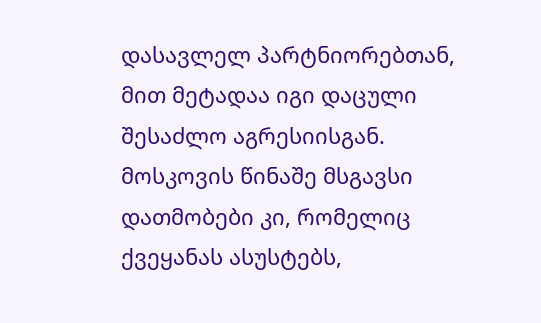დასავლელ პარტნიორებთან, მით მეტადაა იგი დაცული შესაძლო აგრესიისგან. მოსკოვის წინაშე მსგავსი დათმობები კი, რომელიც ქვეყანას ასუსტებს,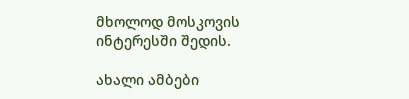მხოლოდ მოსკოვის ინტერესში შედის.

ახალი ამბები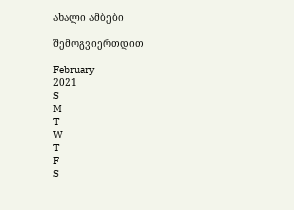ახალი ამბები

შემოგვიერთდით

February
2021
S
M
T
W
T
F
S